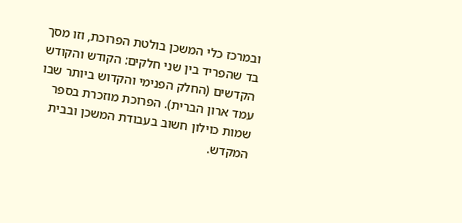ובמרכז כלי המשכן בולטת הפרוכת, וזו מסך בד שהפריד בין שני חלקים: הקודש והקודש הקדשים (החלק הפנימי והקדוש ביותר שבו עמד ארון הברית). הפרוכת מוזכרת בספר שמות כוילון חשוב בעבודת המשכן ובבית המקדש.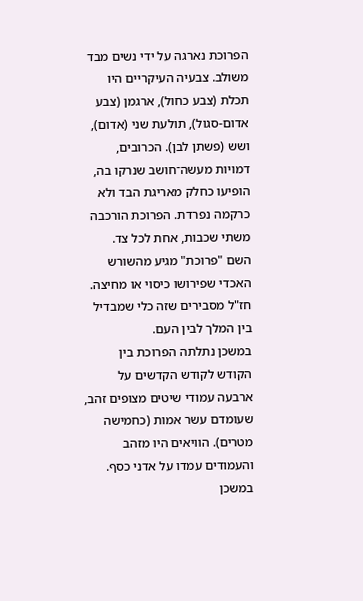הפרוכת נארגה על ידי נשים מבד משולב. צבעיה העיקריים היו תכלת (צבע כחול), ארגמן (צבע אדום-סגול), תולעת שני (אדום), ושש (פשתן לבן). הכרובים, דמויות מעשה־חושב שנרקו בה, הופיעו כחלק מאריגת הבד ולא כרקמה נפרדת. הפרוכת הורכבה משתי שכבות, אחת לכל צד.
השם "פרוכת" מגיע מהשורש האכדי שפירושו כיסוי או מחיצה. חז"ל מסבירים שזה כלי שמבדיל בין המלך לבין העם.
במשכן נתלתה הפרוכת בין הקודש לקודש הקדשים על ארבעה עמודי שיטים מצופים זהב, שעומדם עשר אמות (כחמישה מטרים). הוויאים היו מזהב והעמודים עמדו על אדני כסף.
במשכן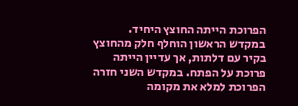הפרוכת הייתה החוצץ היחיד. במקדש הראשון הוחלף חלק מהחוצץ בקיר עם דלתות, אך עדיין הייתה פרוכת על הפתח. במקדש השני חזרה הפרוכת למלא את מקומה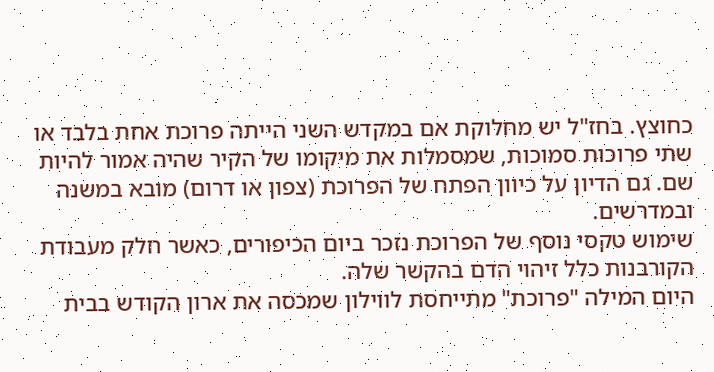כחוצץ. בחז"ל יש מחלוקת אם במקדש השני הייתה פרוכת אחת בלבד או שתי פרוכות סמוכות, שמסמלות את מיקומו של הקיר שהיה אמור להיות שם. גם הדיון על כיוון הפתח של הפרוכת (צפון או דרום) מובא במשנה ובמדרשים.
שימוש טקסי נוסף של הפרוכת נזכר ביום הכיפורים, כאשר חלק מעבודת הקורבנות כלל זיהוי הדם בהקשר שלה.
היום המילה "פרוכת" מתייחסת לווילון שמכסה את ארון הקודש בבית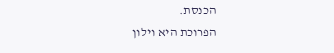הכנסת.
הפרוכת היא וילון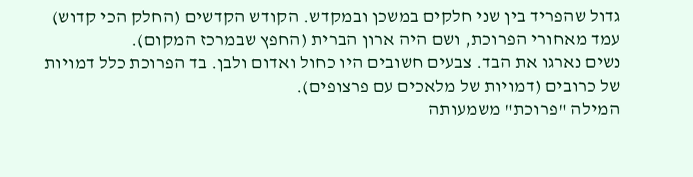גדול שהפריד בין שני חלקים במשכן ובמקדש. הקודש הקדשים (החלק הכי קדוש) עמד מאחורי הפרוכת, ושם היה ארון הברית (החפץ שבמרכז המקום).
נשים נארגו את הבד. צבעים חשובים היו כחול ואדום ולבן. בד הפרוכת כלל דמויות של כרובים (דמויות של מלאכים עם פרצופים).
המילה "פרוכת" משמעותה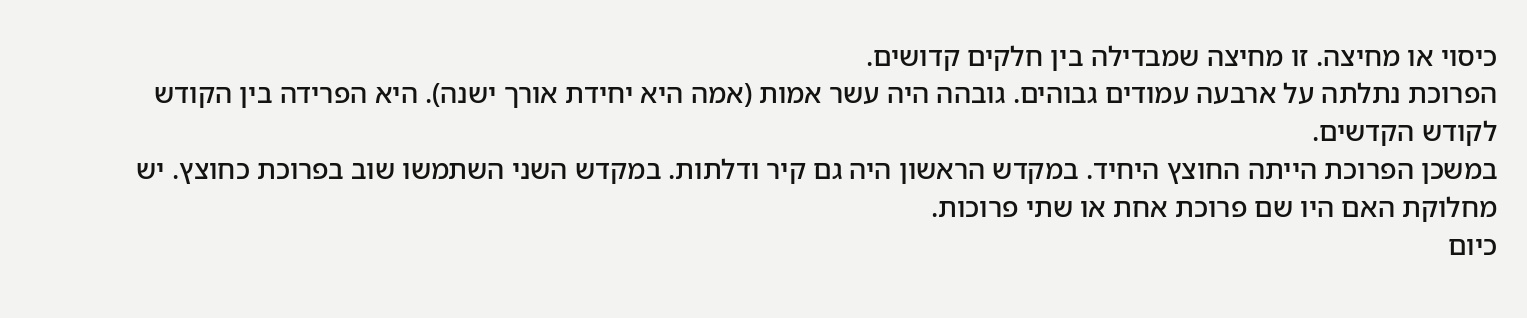כיסוי או מחיצה. זו מחיצה שמבדילה בין חלקים קדושים.
הפרוכת נתלתה על ארבעה עמודים גבוהים. גובהה היה עשר אמות (אמה היא יחידת אורך ישנה). היא הפרידה בין הקודש לקודש הקדשים.
במשכן הפרוכת הייתה החוצץ היחיד. במקדש הראשון היה גם קיר ודלתות. במקדש השני השתמשו שוב בפרוכת כחוצץ. יש מחלוקת האם היו שם פרוכת אחת או שתי פרוכות.
כיום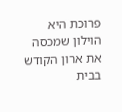פרוכת היא הוילון שמכסה את ארון הקודש בבית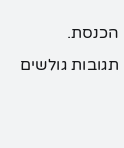הכנסת.
תגובות גולשים